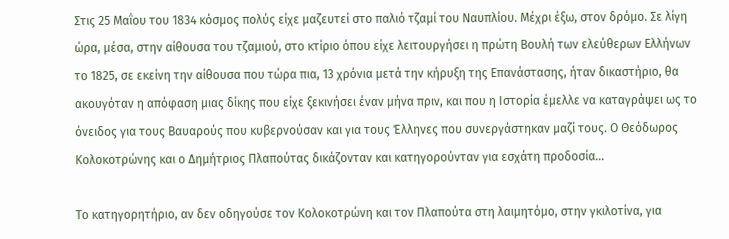Στις 25 Μαΐου του 1834 κόσμος πολύς είχε μαζευτεί στο παλιό τζαμί του Ναυπλίου. Μέχρι έξω, στον δρόμο. Σε λίγη ώρα, μέσα, στην αίθουσα του τζαμιού, στο κτίριο όπου είχε λειτουργήσει η πρώτη Βουλή των ελεύθερων Ελλήνων το 1825, σε εκείνη την αίθουσα που τώρα πια, 13 χρόνια μετά την κήρυξη της Επανάστασης, ήταν δικαστήριο, θα ακουγόταν η απόφαση μιας δίκης που είχε ξεκινήσει έναν μήνα πριν, και που η Ιστορία έμελλε να καταγράψει ως το όνειδος για τους Βαυαρούς που κυβερνούσαν και για τους Έλληνες που συνεργάστηκαν μαζί τους. Ο Θεόδωρος Κολοκοτρώνης και ο Δημήτριος Πλαπούτας δικάζονταν και κατηγορούνταν για εσχάτη προδοσία…

Το κατηγορητήριο, αν δεν οδηγούσε τον Κολοκοτρώνη και τον Πλαπούτα στη λαιμητόμο, στην γκιλοτίνα, για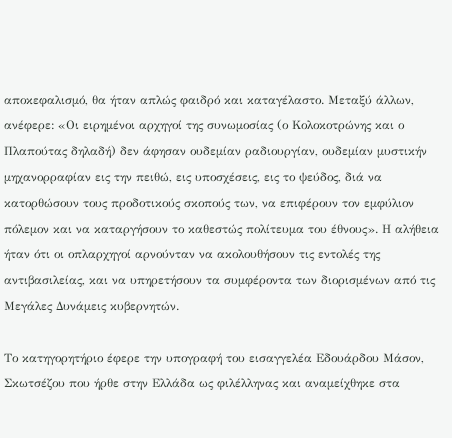αποκεφαλισμό, θα ήταν απλώς φαιδρό και καταγέλαστο. Μεταξύ άλλων, ανέφερε: «Οι ειρημένοι αρχηγοί της συνωμοσίας (ο Κολοκοτρώνης και ο Πλαπούτας δηλαδή) δεν άφησαν ουδεμίαν ραδιουργίαν, ουδεμίαν μυστικήν μηχανορραφίαν εις την πειθώ, εις υποσχέσεις, εις το ψεύδος, διά να κατορθώσουν τους προδοτικούς σκοπούς των, να επιφέρουν τον εμφύλιον πόλεμον και να καταργήσουν το καθεστώς πολίτευμα του έθνους». Η αλήθεια ήταν ότι οι οπλαρχηγοί αρνούνταν να ακολουθήσουν τις εντολές της αντιβασιλείας, και να υπηρετήσουν τα συμφέροντα των διορισμένων από τις Μεγάλες Δυνάμεις κυβερνητών.

Το κατηγορητήριο έφερε την υπογραφή του εισαγγελέα Εδουάρδου Μάσον, Σκωτσέζου που ήρθε στην Ελλάδα ως φιλέλληνας και αναμείχθηκε στα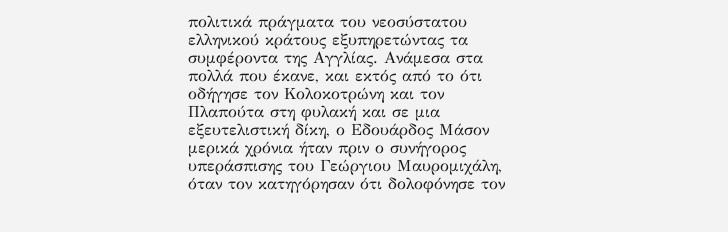πολιτικά πράγματα του νεοσύστατου ελληνικού κράτους εξυπηρετώντας τα συμφέροντα της Αγγλίας. Ανάμεσα στα πολλά που έκανε, και εκτός από το ότι οδήγησε τον Κολοκοτρώνη και τον Πλαπούτα στη φυλακή και σε μια εξευτελιστική δίκη, ο Εδουάρδος Μάσον μερικά χρόνια ήταν πριν ο συνήγορος υπεράσπισης του Γεώργιου Μαυρομιχάλη, όταν τον κατηγόρησαν ότι δολοφόνησε τον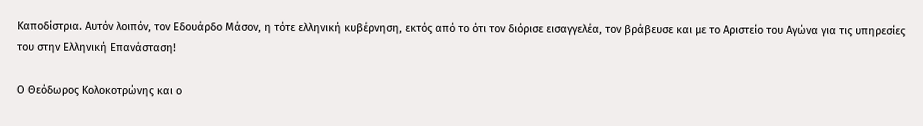Καποδίστρια. Αυτόν λοιπόν, τον Εδουάρδο Μάσον, η τότε ελληνική κυβέρνηση, εκτός από το ότι τον διόρισε εισαγγελέα, τον βράβευσε και με το Αριστείο του Αγώνα για τις υπηρεσίες του στην Ελληνική Επανάσταση!

Ο Θεόδωρος Κολοκοτρώνης και ο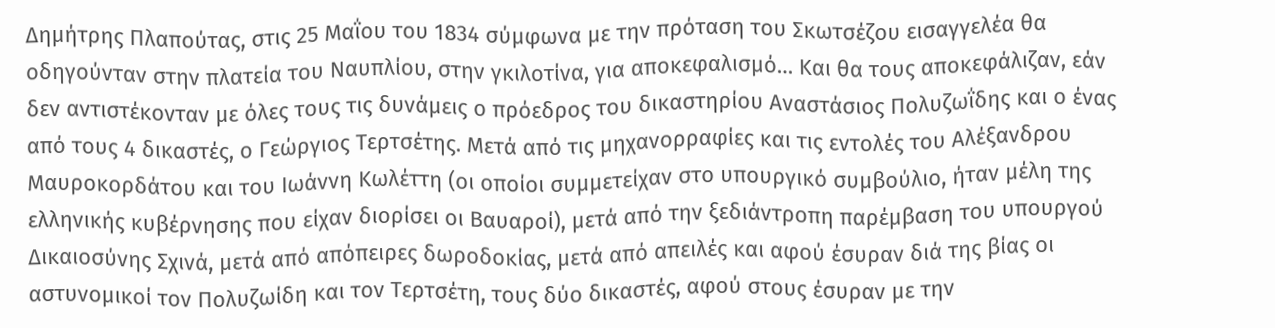Δημήτρης Πλαπούτας, στις 25 Μαΐου του 1834 σύμφωνα με την πρόταση του Σκωτσέζου εισαγγελέα θα οδηγούνταν στην πλατεία του Ναυπλίου, στην γκιλοτίνα, για αποκεφαλισμό… Και θα τους αποκεφάλιζαν, εάν δεν αντιστέκονταν με όλες τους τις δυνάμεις ο πρόεδρος του δικαστηρίου Αναστάσιος Πολυζωΐδης και ο ένας από τους 4 δικαστές, ο Γεώργιος Τερτσέτης. Μετά από τις μηχανορραφίες και τις εντολές του Αλέξανδρου Μαυροκορδάτου και του Ιωάννη Κωλέττη (οι οποίοι συμμετείχαν στο υπουργικό συμβούλιο, ήταν μέλη της ελληνικής κυβέρνησης που είχαν διορίσει οι Βαυαροί), μετά από την ξεδιάντροπη παρέμβαση του υπουργού Δικαιοσύνης Σχινά, μετά από απόπειρες δωροδοκίας, μετά από απειλές και αφού έσυραν διά της βίας οι αστυνομικοί τον Πολυζωίδη και τον Τερτσέτη, τους δύο δικαστές, αφού στους έσυραν με την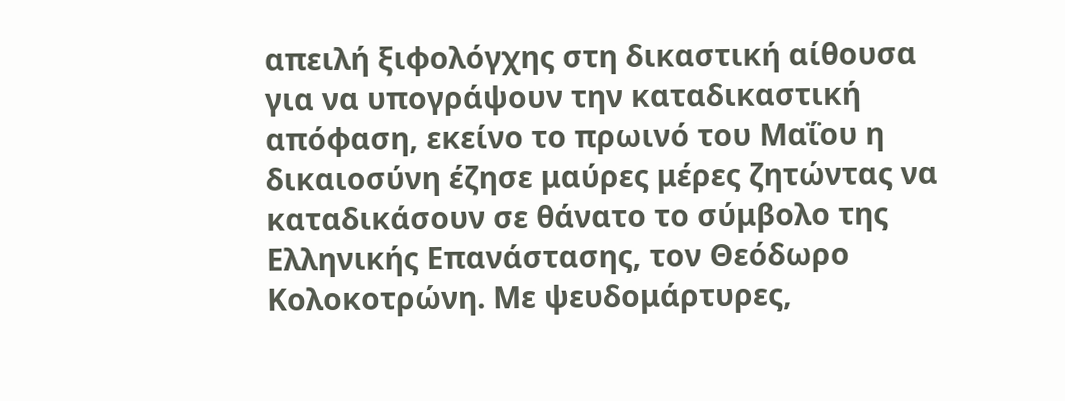απειλή ξιφολόγχης στη δικαστική αίθουσα για να υπογράψουν την καταδικαστική απόφαση, εκείνο το πρωινό του Μαΐου η δικαιοσύνη έζησε μαύρες μέρες ζητώντας να καταδικάσουν σε θάνατο το σύμβολο της Ελληνικής Επανάστασης, τον Θεόδωρο Κολοκοτρώνη. Με ψευδομάρτυρες,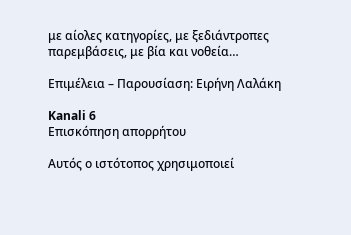με αίολες κατηγορίες, με ξεδιάντροπες παρεμβάσεις, με βία και νοθεία…

Επιμέλεια – Παρουσίαση: Ειρήνη Λαλάκη

Kanali 6
Επισκόπηση απορρήτου

Αυτός ο ιστότοπος χρησιμοποιεί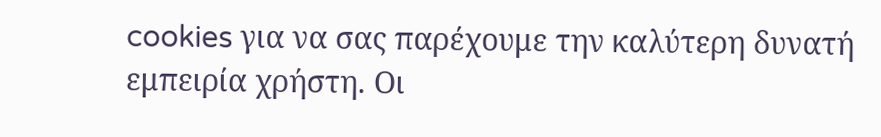cookies για να σας παρέχουμε την καλύτερη δυνατή εμπειρία χρήστη. Οι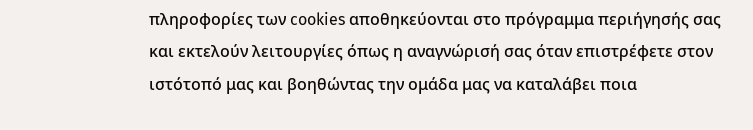πληροφορίες των cookies αποθηκεύονται στο πρόγραμμα περιήγησής σας και εκτελούν λειτουργίες όπως η αναγνώρισή σας όταν επιστρέφετε στον ιστότοπό μας και βοηθώντας την ομάδα μας να καταλάβει ποια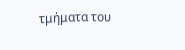τμήματα του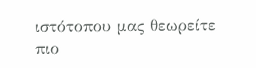ιστότοπου μας θεωρείτε πιο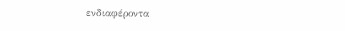ενδιαφέροντα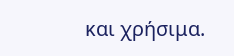και χρήσιμα.